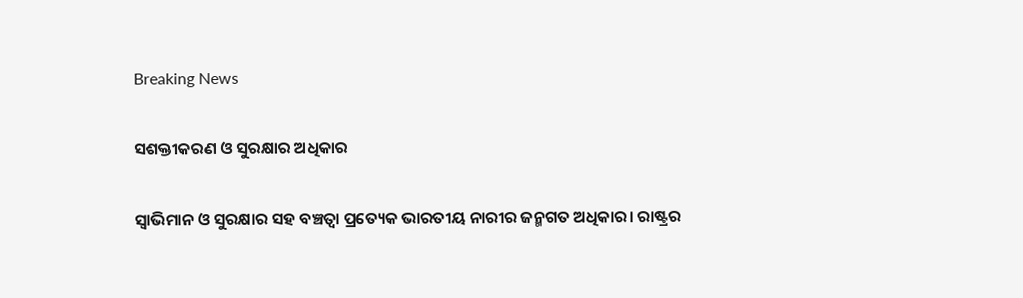Breaking News

ସଶକ୍ତୀକରଣ ଓ ସୁରକ୍ଷାର ଅଧିକାର

ସ୍ବାଭିମାନ ଓ ସୁରକ୍ଷାର ସହ ବଞ୍ଚତ୍ବା ପ୍ରତ୍ୟେକ ଭାରତୀୟ ନାରୀର ଜନ୍ମଗତ ଅଧିକାର। ରାଷ୍ଟ୍ରର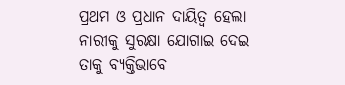ପ୍ରଥମ ଓ ପ୍ରଧାନ ଦାୟିତ୍ୱ ହେଲା ନାରୀକୁ ସୁରକ୍ଷା ଯୋଗାଇ ଦେଇ ତାକୁ ବ୍ୟକ୍ତିଭାବେ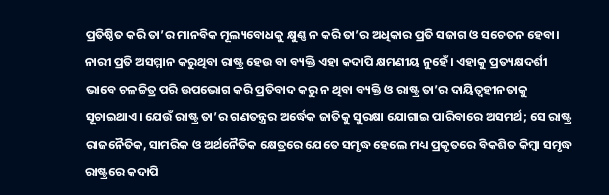ପ୍ରତିଷ୍ଠିତ କରି ତା’ର ମାନବିକ ମୂଲ୍ୟବୋଧକୁ କ୍ଷୁଣ୍ଣ ନ କରି ତା’ର ଅଧିକାର ପ୍ରତି ସଜାଗ ଓ ସଚେତନ ହେବା। ନାରୀ ପ୍ରତି ଅସମ୍ମାନ କରୁଥିବା ରାଷ୍ଟ୍ର ହେଉ ବା ବ୍ୟକ୍ତି ଏହା କଦାପି କ୍ଷମଣୀୟ ନୁହେଁ। ଏହାକୁ ପ୍ରତ୍ୟକ୍ଷଦର୍ଶୀ ଭାବେ ଚଳଚ୍ଚିତ୍ର ପରି ଉପଭୋଗ କରି ପ୍ରତିବାଦ କରୁ ନ ଥିବା ବ୍ୟକ୍ତି ଓ ରାଷ୍ଟ୍ର ତା’ର ଦାୟିତ୍ୱହୀନତାକୁ ସୂଚାଇଥାଏ। ଯେଉଁ ରାଷ୍ଟ୍ର ତା’ର ଗଣତନ୍ତ୍ରର ଅର୍ଦ୍ଧେକ ଜାତିକୁ ସୁରକ୍ଷା ଯୋଗାଇ ପାରିବାରେ ଅସମର୍ଥ; ସେ ରାଷ୍ଟ୍ର ରାଜନୈତିକ, ସାମରିକ ଓ ଅର୍ଥନୈତିକ କ୍ଷେତ୍ରରେ ଯେତେ ସମୃଦ୍ଧ ହେଲେ ମଧ୍ୟ ପ୍ରକୃତରେ ବିକଶିତ କିମ୍ବା ସମୃଦ୍ଧ ରାଷ୍ଟ୍ରରେ କଦାପି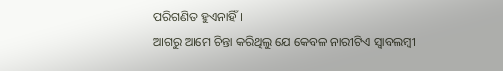ପରିଗଣିତ ହୁଏନାହିଁ।
ଆଗରୁ ଆମେ ଚିନ୍ତା କରିଥିଲୁ ଯେ କେବଳ ନାରୀଟିଏ ସ୍ବାବଲମ୍ବୀ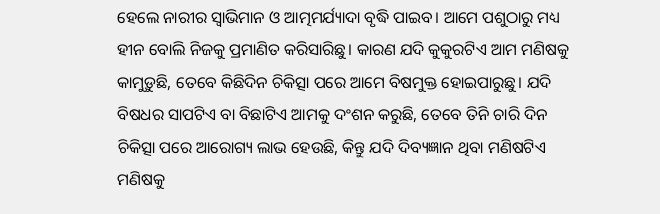ହେଲେ ନାରୀର ସ୍ବାଭିମାନ ଓ ଆତ୍ମମର୍ଯ୍ୟାଦା ବୃଦ୍ଧି ପାଇବ। ଆମେ ପଶୁଠାରୁ ମଧ୍ୟ ହୀନ ବୋଲି ନିଜକୁ ପ୍ରମାଣିତ କରିସାରିଛୁ। କାରଣ ଯଦି କୁକୁରଟିଏ ଆମ ମଣିଷକୁ କାମୁଡ଼ୁଛି, ତେବେ କିଛିଦିନ ଚିକିତ୍ସା ପରେ ଆମେ ବିଷମୁକ୍ତ ହୋଇପାରୁଛୁ। ଯଦି ବିଷଧର ସାପଟିଏ ବା ବିଛାଟିଏ ଆମକୁ ଦଂଶନ କରୁଛି, ତେବେ ତିନି ଚାରି ଦିନ ଚିକିତ୍ସା ପରେ ଆରୋଗ୍ୟ ଲାଭ ହେଉଛି, କିନ୍ତୁ ଯଦି ଦିବ୍ୟଜ୍ଞାନ ଥିବା ମଣିଷଟିଏ ମଣିଷକୁ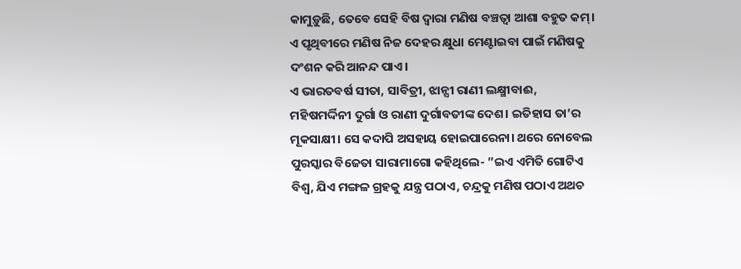କାମୁଡ଼ୁଛି, ତେବେ ସେହି ବିଷ ଦ୍ୱାରା ମଣିଷ ବଞ୍ଚତ୍ବା ଆଶା ବହୁତ କମ୍‌। ଏ ପୃଥିବୀରେ ମଣିଷ ନିଜ ଦେହର କ୍ଷୁଧା ମେଣ୍ଟାଇବା ପାଇଁ ମଣିଷକୁ ଦଂଶନ କରି ଆନନ୍ଦ ପାଏ।
ଏ ଭାରତବର୍ଷ ସୀତା, ସାବିତ୍ରୀ, ଝାନ୍ସୀ ରାଣୀ ଲକ୍ଷ୍ମୀବାଈ, ମହିଷମର୍ଦ୍ଦିନୀ ଦୁର୍ଗା ଓ ରାଣୀ ଦୁର୍ଗାବତୀଙ୍କ ଦେଶ। ଇତିହାସ ତା’ର ମୂକସାକ୍ଷୀ। ସେ କଦାପି ଅସହାୟ ହୋଇପାରେନା। ଥରେ ନୋବେଲ ପୁରସ୍କାର ବିଜେତା ସାରାମାଗୋ କହିଥିଲେ- ”ଇଏ ଏମିତି ଗୋଟିଏ ବିଶ୍ୱ, ଯିଏ ମଙ୍ଗଳ ଗ୍ରହକୁ ଯନ୍ତ୍ର ପଠାଏ, ଚନ୍ଦ୍ରକୁ ମଣିଷ ପଠାଏ ଅଥଚ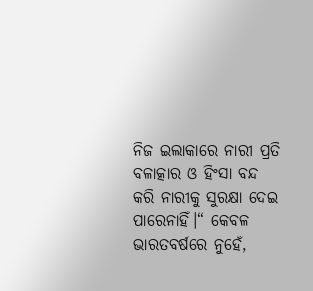ନିଜ ଇଲାକାରେ ନାରୀ ପ୍ରତି ବଳାତ୍କାର ଓ ହିଂସା ବନ୍ଦ କରି ନାରୀକୁ ସୁରକ୍ଷା ଦେଇ ପାରେନାହିଁ।“ କେବଳ ଭାରତବର୍ଷରେ ନୁହେଁ,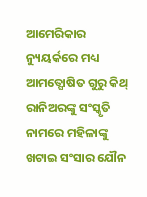ଆମେରିକାର ନ୍ୟୁୟର୍କରେ ମଧ୍ୟ ଆମତ୍ଘୋଷିତ ଗୁରୁ କିଥ୍‌ ରାନିଅରଙ୍କୁ ସଂସ୍କୃତି ନାମରେ ମହିଳାଙ୍କୁ ଖଟାଇ ସଂସାର ଯୌନ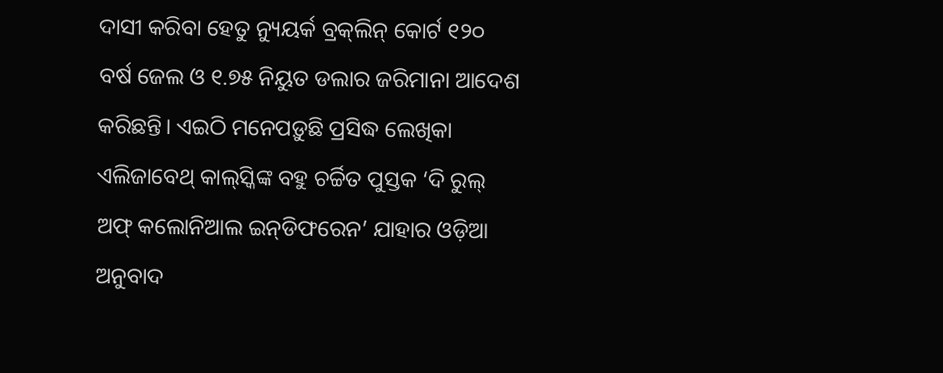ଦାସୀ କରିବା ହେତୁ ନ୍ୟୁୟର୍କ ବ୍ରକ୍‌ଲିନ୍‌ କୋର୍ଟ ୧୨୦ ବର୍ଷ ଜେଲ ଓ ୧.୭୫ ନିୟୁତ ଡଲାର ଜରିମାନା ଆଦେଶ କରିଛନ୍ତି। ଏଇଠି ମନେପଡ଼ୁଛି ପ୍ରସିଦ୍ଧ ଲେଖିକା ଏଲିଜାବେଥ୍‌ କାଲ୍‌ସ୍କିଙ୍କ ବହୁ ଚର୍ଚ୍ଚିତ ପୁସ୍ତକ ‘ଦି ରୁଲ୍‌ ଅଫ୍‌ କଲୋନିଆଲ ଇନ୍‌ଡିଫରେନ’ ଯାହାର ଓଡ଼ିଆ ଅନୁବାଦ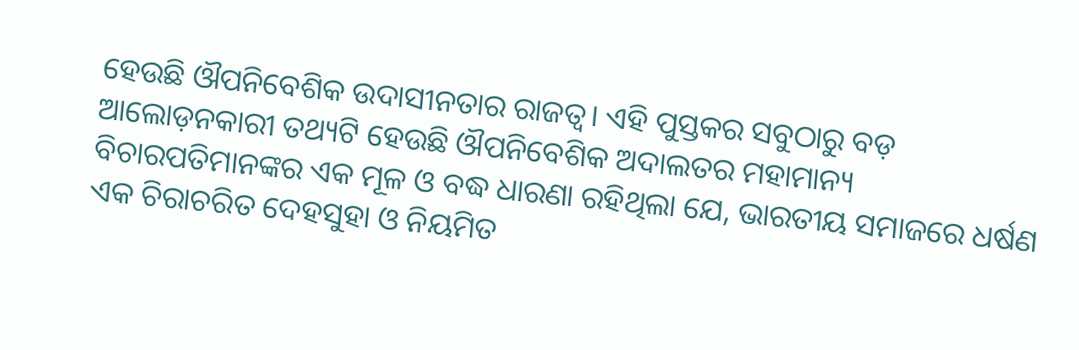ହେଉଛି ଔପନିବେଶିକ ଉଦାସୀନତାର ରାଜତ୍ୱ। ଏହି ପୁସ୍ତକର ସବୁଠାରୁ ବଡ଼ ଆଲୋଡ଼ନକାରୀ ତଥ୍ୟଟି ହେଉଛି ଔପନିବେଶିକ ଅଦାଲତର ମହାମାନ୍ୟ ବିଚାରପତିମାନଙ୍କର ଏକ ମୂଳ ଓ ବଦ୍ଧ ଧାରଣା ରହିଥିଲା ଯେ, ଭାରତୀୟ ସମାଜରେ ଧର୍ଷଣ ଏକ ଚିରାଚରିତ ଦେହସୁହା ଓ ନିୟମିତ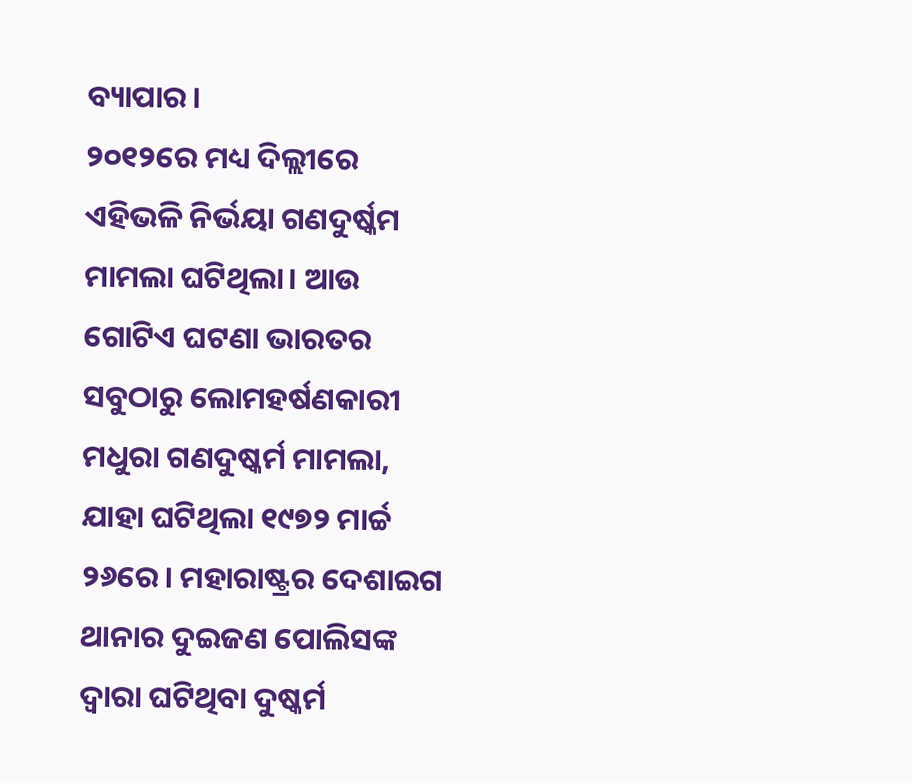ବ୍ୟାପାର।
୨୦୧୨ରେ ମଧ୍ୟ ଦିଲ୍ଲୀରେ ଏହିଭଳି ନିର୍ଭୟା ଗଣଦୁର୍ଷ୍କମ ମାମଲା ଘଟିଥିଲା। ଆଉ ଗୋଟିଏ ଘଟଣା ଭାରତର ସବୁଠାରୁ ଲୋମହର୍ଷଣକାରୀ ମଧୁରା ଗଣଦୁଷ୍କର୍ମ ମାମଲା, ଯାହା ଘଟିଥିଲା ୧୯୭୨ ମାର୍ଚ୍ଚ ୨୬ରେ। ମହାରାଷ୍ଟ୍ରର ଦେଶାଇଗ ଥାନାର ଦୁଇଜଣ ପୋଲିସଙ୍କ ଦ୍ୱାରା ଘଟିଥିବା ଦୁଷ୍କର୍ମ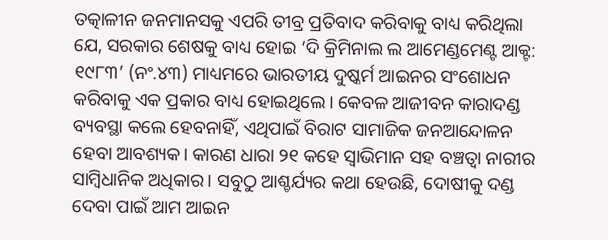ତତ୍କାଳୀନ ଜନମାନସକୁ ଏପରି ତୀବ୍ର ପ୍ରତିବାଦ କରିବାକୁ ବାଧ୍ୟ କରିଥିଲା ଯେ, ସରକାର ଶେଷକୁ ବାଧ୍ୟ ହୋଇ ‘ଦି କ୍ରିମିନାଲ ଲ ଆମେଣ୍ଡମେଣ୍ଟ ଆକ୍ଟ: ୧୯୮୩’ (ନଂ.୪୩) ମାଧ୍ୟମରେ ଭାରତୀୟ ଦୁଷ୍କର୍ମ ଆଇନର ସଂଶୋଧନ କରିବାକୁ ଏକ ପ୍ରକାର ବାଧ୍ୟ ହୋଇଥିଲେ। କେବଳ ଆଜୀବନ କାରାଦଣ୍ଡ ବ୍ୟବସ୍ଥା କଲେ ହେବନାହିଁ, ଏଥିପାଇଁ ବିରାଟ ସାମାଜିକ ଜନଆନ୍ଦୋଳନ ହେବା ଆବଶ୍ୟକ। କାରଣ ଧାରା ୨୧ କହେ ସ୍ବାଭିମାନ ସହ ବଞ୍ଚତ୍ବା ନାରୀର ସାମ୍ବିଧାନିକ ଅଧିକାର। ସବୁଠୁ ଆଶ୍ଚର୍ଯ୍ୟର କଥା ହେଉଛି, ଦୋଷୀକୁ ଦଣ୍ଡ ଦେବା ପାଇଁ ଆମ ଆଇନ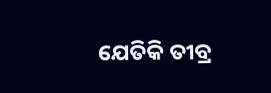ଯେତିକି ତୀବ୍ର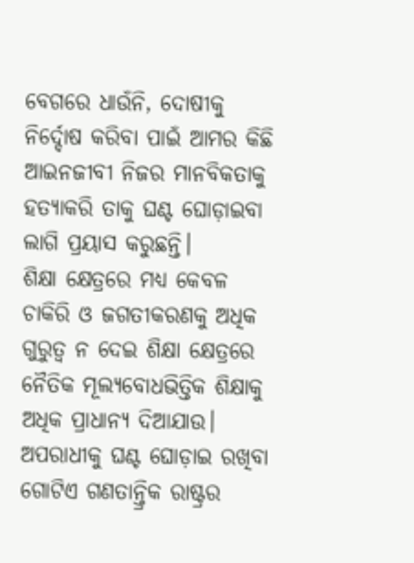ବେଗରେ ଧାଉଁନି, ଦୋଷୀକୁ ନିର୍ଦ୍ଦୋଷ କରିବା ପାଇଁ ଆମର କିଛି ଆଇନଜୀବୀ ନିଜର ମାନବିକତାକୁ ହତ୍ୟାକରି ତାକୁ ଘଣ୍ଟ ଘୋଡ଼ାଇବା ଲାଗି ପ୍ରୟାସ କରୁଛନ୍ତି।
ଶିକ୍ଷା କ୍ଷେତ୍ରରେ ମଧ୍ୟ କେବଳ ଚାକିରି ଓ ଜଗତୀକରଣକୁ ଅଧିକ ଗୁରୁତ୍ୱ ନ ଦେଇ ଶିକ୍ଷା କ୍ଷେତ୍ରରେ ନୈତିକ ମୂଲ୍ୟବୋଧଭିତ୍ତିକ ଶିକ୍ଷାକୁ ଅଧିକ ପ୍ରାଧାନ୍ୟ ଦିଆଯାଉ। ଅପରାଧୀକୁ ଘଣ୍ଟ ଘୋଡ଼ାଇ ରଖିବା ଗୋଟିଏ ଗଣତାନ୍ତ୍ରିକ ରାଷ୍ଟ୍ରର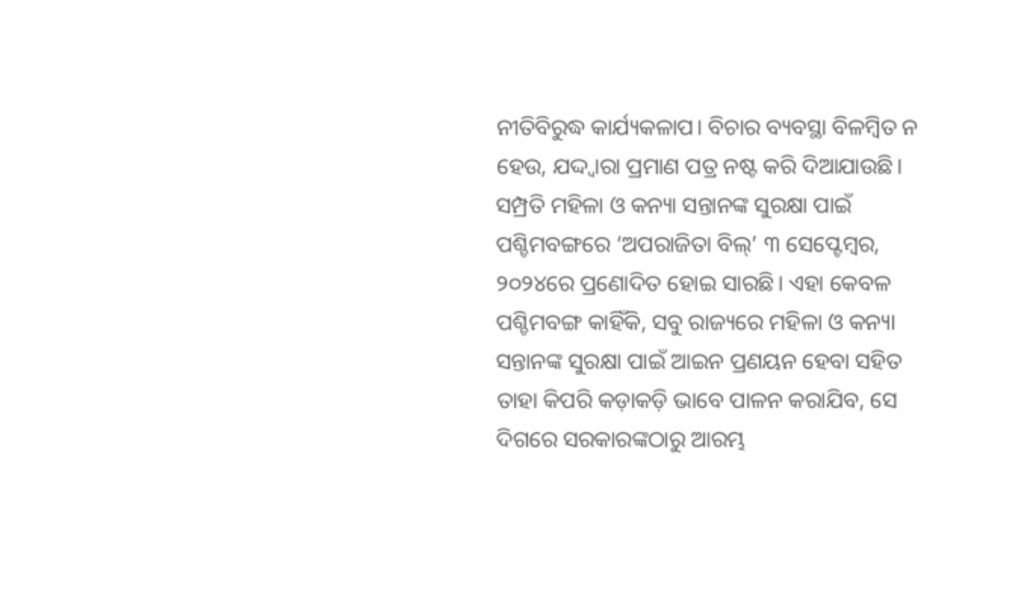ନୀତିବିରୁଦ୍ଧ କାର୍ଯ୍ୟକଳାପ। ବିଚାର ବ୍ୟବସ୍ଥା ବିଳମ୍ବିତ ନ ହେଉ, ଯଦ୍ଦ୍ବାରା ପ୍ରମାଣ ପତ୍ର ନଷ୍ଟ କରି ଦିଆଯାଉଛି। ସମ୍ପ୍ରତି ମହିଳା ଓ କନ୍ୟା ସନ୍ତାନଙ୍କ ସୁରକ୍ଷା ପାଇଁ ପଶ୍ଚିମବଙ୍ଗରେ ‘ଅପରାଜିତା ବିଲ୍‌’ ୩ ସେପ୍ଟେମ୍ବର, ୨୦୨୪ରେ ପ୍ରଣୋଦିତ ହୋଇ ସାରଛି। ଏହା କେବଳ ପଶ୍ଚିମବଙ୍ଗ କାହିଁକି, ସବୁ ରାଜ୍ୟରେ ମହିଳା ଓ କନ୍ୟା ସନ୍ତାନଙ୍କ ସୁରକ୍ଷା ପାଇଁ ଆଇନ ପ୍ରଣୟନ ହେବା ସହିତ ତାହା କିପରି କଡ଼ାକଡ଼ି ଭାବେ ପାଳନ କରାଯିବ, ସେ ଦିଗରେ ସରକାରଙ୍କଠାରୁ ଆରମ୍ଭ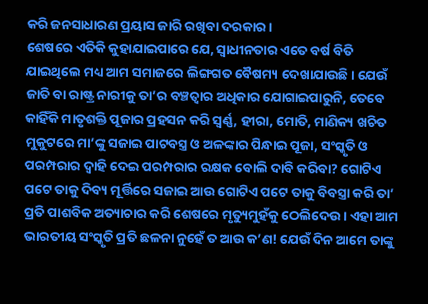କରି ଜନସାଧାରଣ ପ୍ରୟାସ ଜାରି ରଖିବା ଦରକାର।
ଶେଷରେ ଏତିକି କୁହାଯାଇପାରେ ଯେ, ସ୍ବାଧୀନତାର ଏତେ ବର୍ଷ ବିତି ଯାଇଥିଲେ ମଧ୍ୟ ଆମ ସମାଜରେ ଲିଙ୍ଗଗତ ବୈଷମ୍ୟ ଦେଖାଯାଉଛି। ଯେଉଁ ଜାତି ବା ରାଷ୍ଟ୍ର ନାରୀକୁ ତା’ର ବଞ୍ଚତ୍ବାର ଅଧିକାର ଯୋଗାଇପାରୁନି, ତେବେ କାହିଁକି ମାତୃଶକ୍ତି ପୂଜାର ପ୍ରହସନ କରି ସ୍ବର୍ଣ୍ଣ, ହୀରା, ମୋତି, ମାଣିକ୍ୟ ଖଚିତ ମୁକୁଟରେ ମା’ଙ୍କୁ ସଜାଇ ପାଟବସ୍ତ୍ର ଓ ଅଳଙ୍କାର ପିନ୍ଧାଇ ପୂଜା, ସଂସ୍କୃତି ଓ ପରମ୍ପରାର ଦ୍ୱାହି ଦେଇ ପରମ୍ପରାର ରକ୍ଷକ ବୋଲି ଦାବି କରିବା? ଗୋଟିଏ ପଟେ ତାକୁ ଦିବ୍ୟ ମୂର୍ତ୍ତିରେ ସଜାଇ ଆଉ ଗୋଟିଏ ପଟେ ତାକୁ ବିବସ୍ତ୍ରା କରି ତା’ ପ୍ରତି ପାଶବିକ ଅତ୍ୟାଚାର କରି ଶେଷରେ ମୃତ୍ୟୁମୁହଁକୁ ଠେଲିଦେଉ। ଏହା ଆମ ଭାରତୀୟ ସଂସ୍କୃତି ପ୍ରତି ଛଳନା ନୁହେଁ ତ ଆଉ କ’ଣ! ଯେଉଁ ଦିନ ଆମେ ତାଙ୍କୁ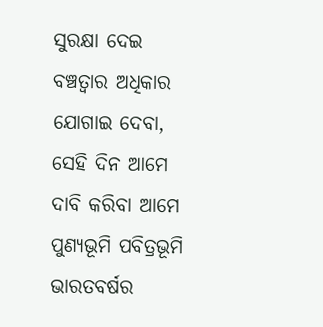ସୁରକ୍ଷା ଦେଇ ବଞ୍ଚତ୍ବାର ଅଧିକାର ଯୋଗାଇ ଦେବା, ସେହି ଦିନ ଆମେ ଦାବି କରିବା ଆମେ ପୁଣ୍ୟଭୂମି ପବିତ୍ରଭୂମି ଭାରତବର୍ଷର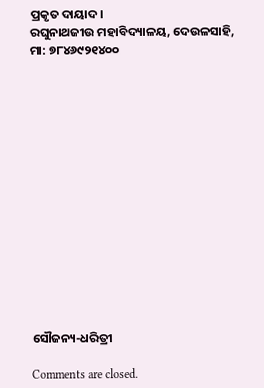ପ୍ରକୃତ ଦାୟାଦ।
ରଘୁନାଥଜୀଉ ମହାବିଦ୍ୟାଳୟ, ଦେଉଳସାହି, ମା: ୭୮୪୬୯୨୧୪୦୦















ସୌଜନ୍ୟ-ଧରିତ୍ରୀ

Comments are closed.